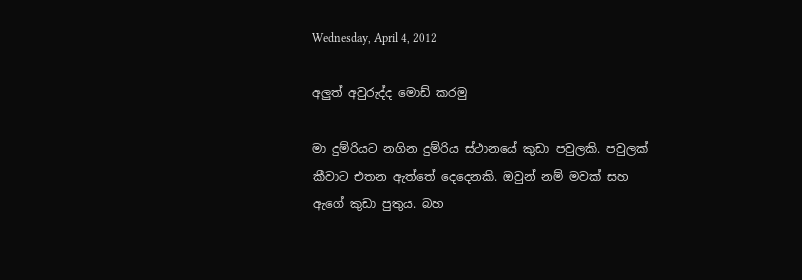Wednesday, April 4, 2012

අලුත් අවුරුද්ද මොඩ් කරමු

මා දුම්රියට නගින දුම්රිය ස්ථානයේ කුඩා පවුලකි. පවුලක් කීවාට එතන ඇත්තේ දෙදෙනකි. ඔවුන් නම් මවක් සහ ඇගේ කුඩා පුතුය. බහ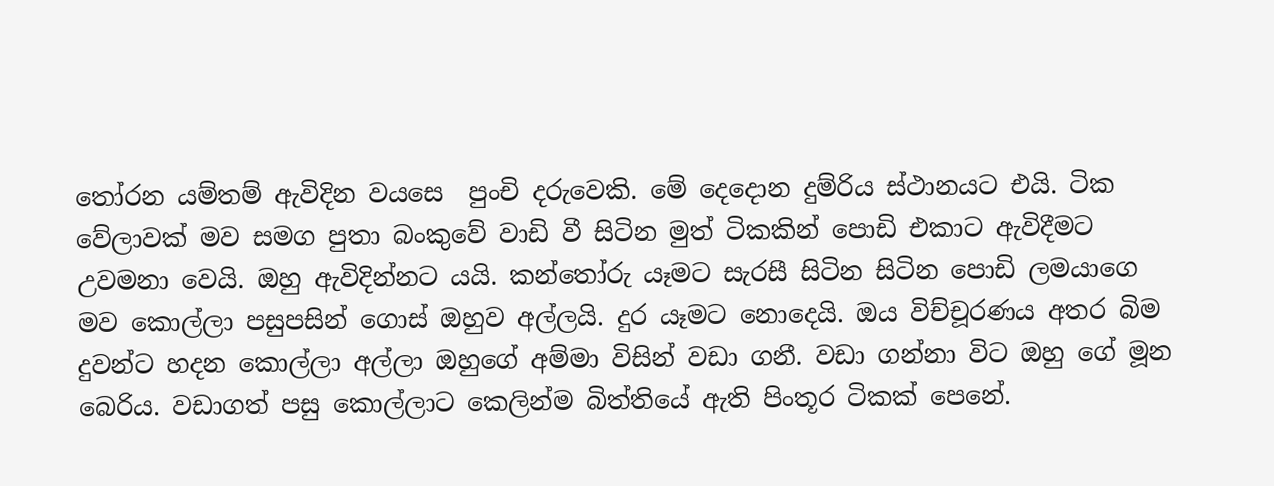තෝරන යම්තම් ඇවිදින වයසෙ  පුංචි දරුවෙකි. මේ දෙදොන දුම්රිය ස්ථානයට එයි. ටික වේලාවක් මව සමග පුතා බංකුවේ වාඩි වී සිටින මුත් ටිකකින් පොඩි එකාට ඇවිදීමට උවමනා වෙයි. ඔහු ඇවිදින්නට යයි. කන්තෝරු යෑමට සැරසී සිටින සිටින පොඩි ලමයාගෙ මව කොල්ලා පසුපසින් ගොස් ඔහුව අල්ලයි. දුර යෑමට නොදෙයි. ඔය විච්චූරණය අතර බිම දුවන්ට හදන කොල්ලා අල්ලා ඔහුගේ අම්මා විසින් වඩා ගනී. වඩා ගන්නා විට ඔහු ගේ මූන බෙරිය. වඩාගත් පසු කොල්ලාට කෙලින්ම බිත්තියේ ඇති පිංතූර ටිකක් පෙනේ.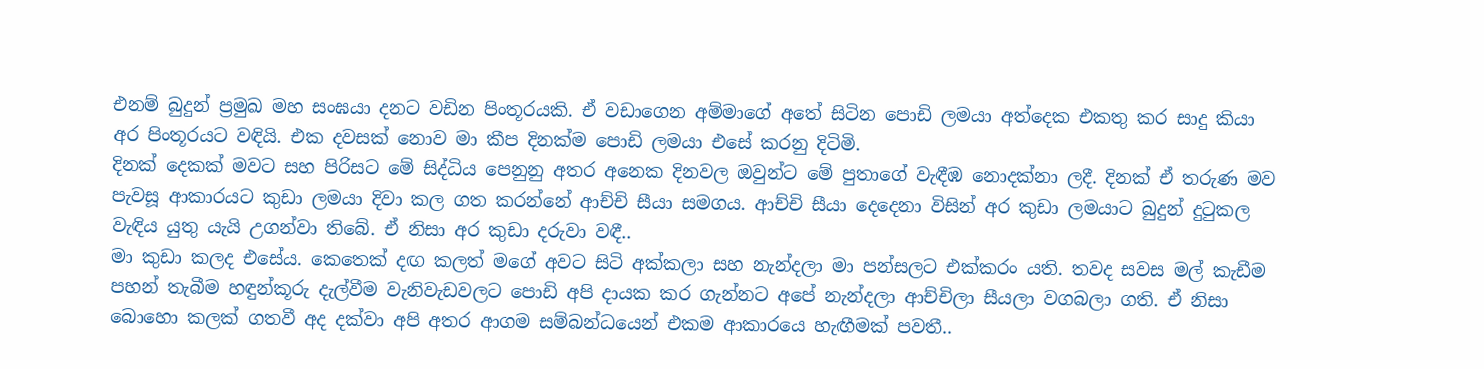එනම් බුදුන් ප්‍රමුඛ මහ සංඝයා දනට වඩින පිංතූරයකි. ඒ වඩාගෙන අම්මාගේ අතේ සිටින පොඩි ලමයා අත්දෙක එකතු කර සාදු කියා අර පිංතූරයට වඳියි. එක දවසක් නොව මා කීප දිනක්ම පොඩි ලමයා එසේ කරනු දිටිමි.
දිනක් දෙකක් මවට සහ පිරිසට මේ සිද්ධිය පෙනුනු අතර අනෙක දිනවල ඔවුන්ට මේ පුතාගේ වැඳීඹ නොදක්නා ලදී. දිනක් ඒ තරුණ මව පැවසූ ආකාරයට කුඩා ලමයා දිවා කල ගත කරන්නේ ආච්චි සීයා සමගය. ආච්චි සීයා දෙදෙනා විසින් අර කුඩා ලමයාට බුදුන් දුටුකල වැඳිය යුතු යැයි උගන්වා තිබේ. ඒ නිසා අර කුඩා දරුවා වඳී..
මා කුඩා කලද එසේය. කෙතෙක් දඟ කලත් මගේ අවට සිටි අක්කලා සහ නැන්දලා මා පන්සලට එක්කරං යති. තවද සවස මල් කැඩීම පහන් තැබීම හඳුන්කූරු දැල්වීම වැනිවැඩවලට පොඩි අපි දායක කර ගැන්නට අපේ නැන්දලා ආච්චිලා සීයලා වගබලා ගති. ඒ නිසා බොහො කලක් ගතවී අද දක්වා අපි අතර ආගම සම්බන්ධයෙන් එකම ආකාරයෙ හැඟීමක් පවතී..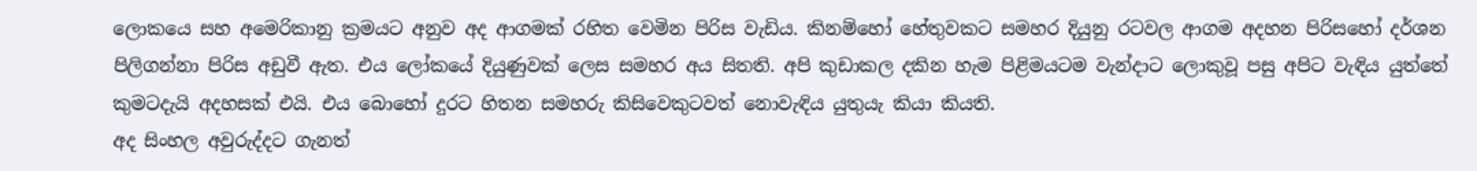ලොකයෙ සහ අමෙරිකානු ක්‍රමයට අනුව අද ආගමක් රහිත වෙමින පිරිස වැඩිය. කිනම්හෝ හේතුවකට සමහර දියුනු රටවල ආගම අදහන පිරිසහෝ දර්ශන පිලිගන්නා පිරිස අඩුවී ඇත. එය ලෝකයේ දියුණුවක් ලෙස සමහර අය සිතති. අපි කුඩාකල දකින හැම පිළිමයටම වැන්දාට ලොකුවූ පසු අපිට වැඳිය යුත්තේ කුමටදැයි අදහසක් එයි. එය බොහෝ දුරට හිතන සමහරු කිසිවෙකුටවත් නොවැඳිය යුතුයැ කියා කියති.
අද සිංහල අවුරුද්දට ගැනත්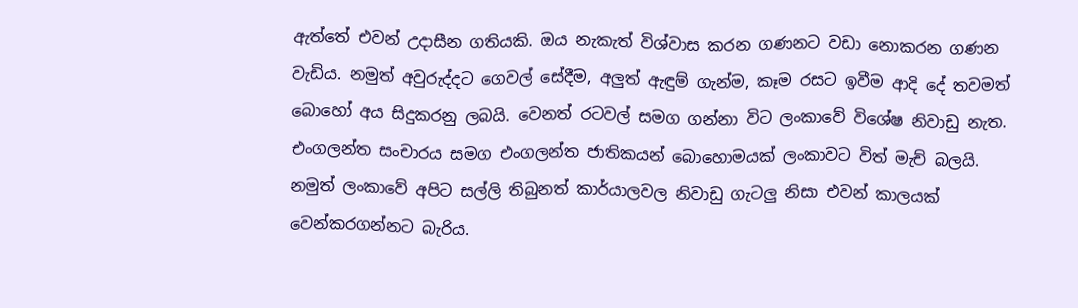ඇත්තේ එවන් උදාසීන ගතියකි. ඔය නැකැත් විශ්වාස කරන ගණනට වඩා නොකරන ගණන වැඩිය. නමුත් අවුරුද්දට ගෙවල් සේදීම, අලුත් ඇඳුම් ගැන්ම, කෑම රසට ඉවීම ආදි දේ තවමත් බොහෝ අය සිදුකරනු ලබයි. වෙනත් රටවල් සමග ගන්නා විට ලංකාවේ විශේෂ නිවාඩු නැත. එංගලන්ත සංචාරය සමග එංගලන්ත ජාතිකයන් බොහොමයක් ලංකාවට විත් මැච් බලයි. නමුත් ලංකාවේ අපිට සල්ලි තිබුනත් කාර්යාලවල නිවාඩු ගැටලු නිසා එවන් කාලයක් වෙන්කරගන්නට බැරිය.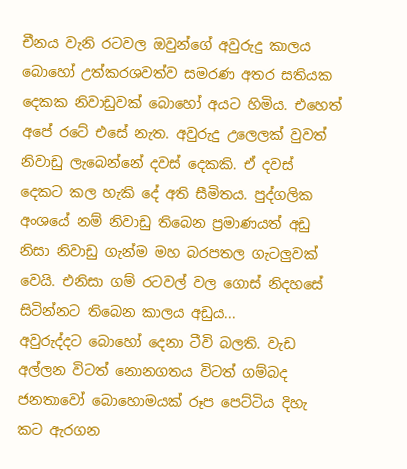චීනය වැනි රටවල ඔවුන්ගේ අවුරුදු කාලය බොහෝ උත්කරශවත්ව සමරණ අතර සතියක දෙකක නිවාඩුවක් බොහෝ අයට හිමිය. එහෙත් අපේ රටේ එසේ නැත. අවුරුදු උලෙලක් වුවත් නිවාඩු ලැබෙන්නේ දවස් දෙකකි. ඒ දවස් දෙකට කල හැකි දේ අති සීමිතය. පුද්ගලික අංශයේ නම් නිවාඩු තිබෙන ප්‍රමාණයත් අඩු නිසා නිවාඩු ගැන්ම මහ බරපතල ගැටලුවක් වෙයි. එනිසා ගම් රටවල් වල ගොස් නිදහසේ සිටින්නට තිබෙන කාලය අඩුය...
අවුරුද්දට බොහෝ දෙනා ටීවි බලති. වැඩ අල්ලන විටත් නොනගතය විටත් ගම්බද ජනතාවෝ බොහොමයක් රූප පෙට්ටිය දිහැ කට ඇරගන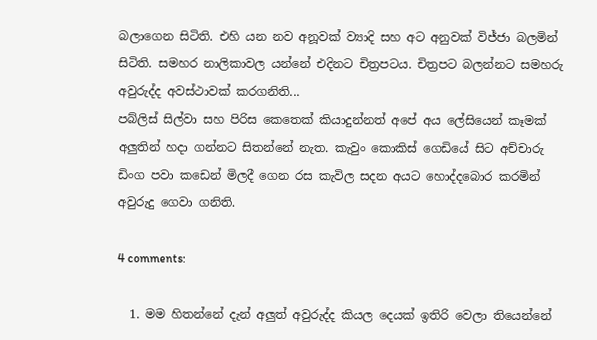බලාගෙන සිටිති. එහි යන නව අනූවක් ව්‍යාදි සහ අට අනුවක් විජ්ජා බලමින් සිටිති. සමහර නාලිකාවල යන්නේ එදිනට චිත්‍රපටය. චිත්‍රපට බලන්නට සමහරු අවුරුද්ද අවස්ථාවක් කරගනිති...
පබ්ලිස් සිල්වා සහ පිරිස කෙතෙක් කියාදුන්නත් අපේ අය ලේසියෙන් කෑමක් අලුතින් හදා ගන්නට සිතන්නේ නැත. කැවුං කොකිස් ගෙඩියේ සිට අච්චාරු ඩිංග පවා කඩෙන් මිලදී ගෙන රස කැවිල සදන අයට හොද්දබොර කරමින් අවුරුදු ගෙවා ගනිති.

4 comments:

  1. මම හිතන්නේ දැන් අලුත් අවුරුද්ද කියල දෙයක් ඉතිරි වෙලා තියෙන්නේ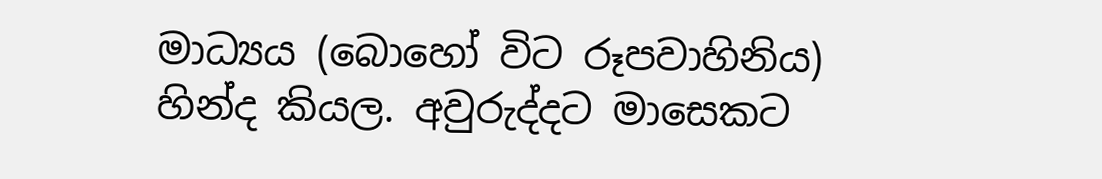මාධ්‍යය (බොහෝ විට රූපවාහිනිය) හින්ද කියල. අවුරුද්දට මාසෙකට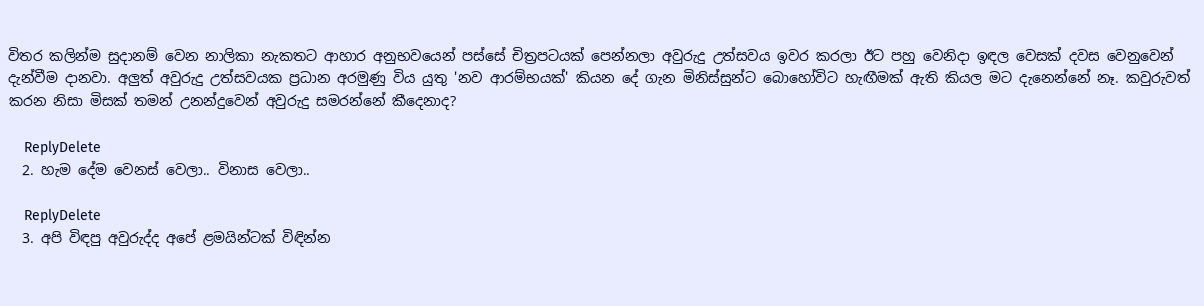විතර කලින්ම සුදානම් වෙන නාලිකා නැකතට ආහාර අනුභවයෙන් පස්සේ චිත්‍රපටයක් පෙන්නලා අවුරුදු උත්සවය ඉවර කරලා ඊට පහු වෙනිදා ඉඳල වෙසක් දවස වෙනුවෙන් දැන්වීම දානවා. අලුත් අවුරුදු උත්සවයක ප්‍රධාන අරමුණු විය යුතු 'නව ආරම්භයක්' කියන දේ ගැන මිනිස්සුන්ට බොහෝවිට හැඟීමක් ඇති කියල මට දැනෙන්නේ නෑ. කවුරුවත් කරන නිසා මිසක් තමන් උනන්දුවෙන් අවුරුදු සමරන්නේ කීදෙනාද?

    ReplyDelete
  2. හැම දේම වෙනස් වෙලා.. විනාස වෙලා..

    ReplyDelete
  3. අපි විඳපු අවුරුද්ද අපේ ළමයින්ටක් විඳින්න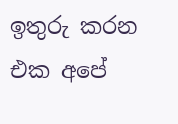ඉතුරු කරන එක අපේ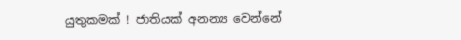යුතුකමක් ! ජාතියක් අනන්‍ය වෙන්නේ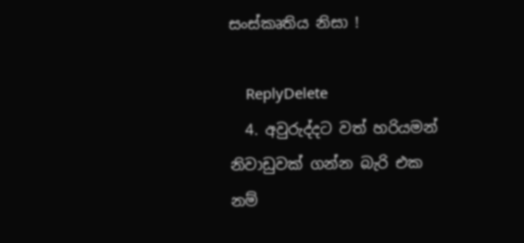සංස්කෘතිය නිසා !

    ReplyDelete
  4. අවුරුද්දට වත් හරියමන් නිවාඩුවක් ගන්න බැරි එක නම්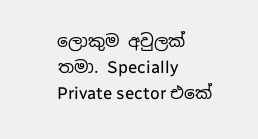ලොකුම අවුලක් තමා. Specially Private sector එකේ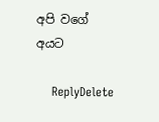අපි වගේ අයට

    ReplyDelete